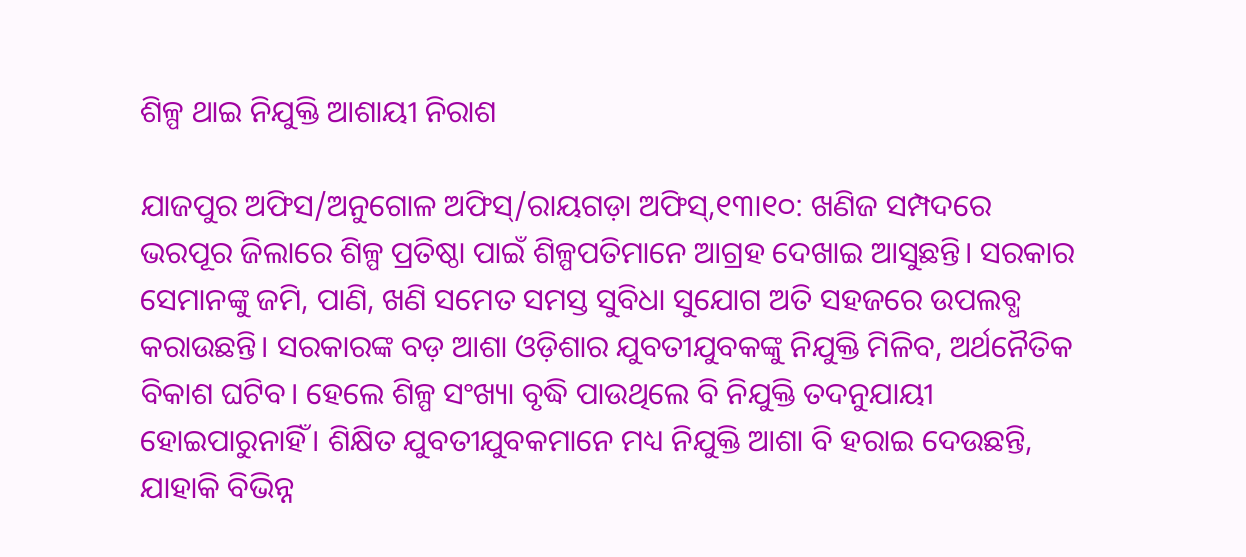ଶିଳ୍ପ ଥାଇ ନିଯୁକ୍ତି ଆଶାୟୀ ନିରାଶ

ଯାଜପୁର ଅଫିସ/ଅନୁଗୋଳ ଅଫିସ୍‌/ରାୟଗଡ଼ା ଅଫିସ୍‌,୧୩ା୧୦: ଖଣିଜ ସମ୍ପଦରେ ଭରପୂର ଜିଲାରେ ଶିଳ୍ପ ପ୍ରତିଷ୍ଠା ପାଇଁ ଶିଳ୍ପପତିମାନେ ଆଗ୍ରହ ଦେଖାଇ ଆସୁଛନ୍ତି। ସରକାର ସେମାନଙ୍କୁ ଜମି, ପାଣି, ଖଣି ସମେତ ସମସ୍ତ ସୁବିଧା ସୁଯୋଗ ଅତି ସହଜରେ ଉପଲବ୍ଧ କରାଉଛନ୍ତି। ସରକାରଙ୍କ ବଡ଼ ଆଶା ଓଡ଼ିଶାର ଯୁବତୀଯୁବକଙ୍କୁ ନିଯୁକ୍ତି ମିଳିବ, ଅର୍ଥନୈତିକ ବିକାଶ ଘଟିବ। ହେଲେ ଶିଳ୍ପ ସଂଖ୍ୟା ବୃଦ୍ଧି ପାଉଥିଲେ ବି ନିଯୁକ୍ତି ତଦନୁଯାୟୀ ହୋଇପାରୁନାହିଁ। ଶିକ୍ଷିତ ଯୁବତୀଯୁବକମାନେ ମଧ୍ୟ ନିଯୁକ୍ତି ଆଶା ବି ହରାଇ ଦେଉଛନ୍ତି, ଯାହାକି ବିଭିନ୍ନ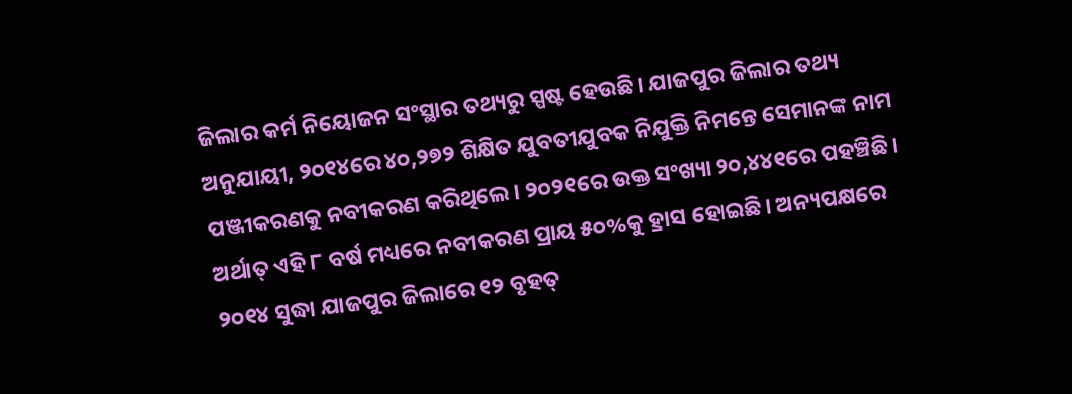ଜିଲାର କର୍ମ ନିୟୋଜନ ସଂସ୍ଥାର ତଥ୍ୟରୁ ସ୍ପଷ୍ଟ ହେଉଛି। ଯାଜପୁର ଜିଲାର ତଥ୍ୟ ଅନୁଯାୟୀ, ୨୦୧୪ରେ ୪୦,୨୭୨ ଶିକ୍ଷିତ ଯୁବତୀଯୁବକ ନିଯୁକ୍ତି ନିମନ୍ତେ ସେମାନଙ୍କ ନାମ ପଞ୍ଜୀକରଣକୁ ନବୀକରଣ କରିଥିଲେ। ୨୦୨୧ରେ ଉକ୍ତ ସଂଖ୍ୟା ୨୦,୪୪୧ରେ ପହଞ୍ଚିଛି। ଅର୍ଥାତ୍‌ ଏହି ୮ ବର୍ଷ ମଧ୍ୟରେ ନବୀକରଣ ପ୍ରାୟ ୫୦%କୁ ହ୍ରାସ ହୋଇଛି। ଅନ୍ୟପକ୍ଷରେ ୨୦୧୪ ସୁଦ୍ଧା ଯାଜପୁର ଜିଲାରେ ୧୨ ବୃହତ୍‌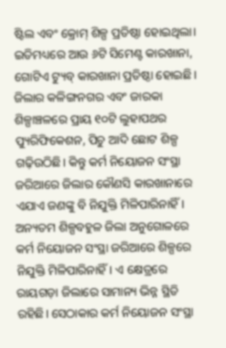ଷ୍ଟିଲ ଏବଂ କ୍ରୋମ୍‌ ଶିଳ୍ପ ପ୍ରତିଷ୍ଠା ହୋଇଥିଲା। ଇତିମଧ୍ୟରେ ଆଉ ୬ଟି ସିମେଣ୍ଟ କାରଖାନା, ଗୋଟିଏ ଟ୍ୟୁବ୍‌ କାରଖାନା ପ୍ରତିଷ୍ଠା ହୋଇଛି। ଜିଲାର କଳିଙ୍ଗନଗର ଏବଂ ଜାରକା ଶିଳ୍ପାଞ୍ଚଳରେ ପ୍ରାୟ ୧୦ଟି ଲୁହାପଥର ପ୍ୟୁରିଫିକେଶନ, ପିଚୁ ଆଦି ଛୋଟ ଶିଳ୍ପ ଗଢ଼ିଉଠିଛି। କିନ୍ତୁ କର୍ମ ନିୟୋଜନ ସଂସ୍ଥା ଜରିଆରେ ଜିଲାର କୌଣସି କାରଖାନାରେ ଏଯାଏ ଜଣଙ୍କୁ ବି ନିଯୁକ୍ତି ମିଳିପାରିନାହିଁ। ଅନ୍ୟତମ ଶିଳ୍ପବହୁଳ ଜିଲା ଅନୁଗୋଳରେ କର୍ମ ନିୟୋଜନ ସଂସ୍ଥା ଜରିଆରେ ଶିଳ୍ପରେ ନିଯୁକ୍ତି ମିଳିପାରିନାହିଁ। ଏ କ୍ଷେତ୍ରରେ ରାୟଗଡ଼ା ଜିଲାରେ ସାମାନ୍ୟ ଭିନ୍ନ ସ୍ଥିତି ରହିଛି। ସେଠାକାର କର୍ମ ନିୟୋଜନ ସଂସ୍ଥା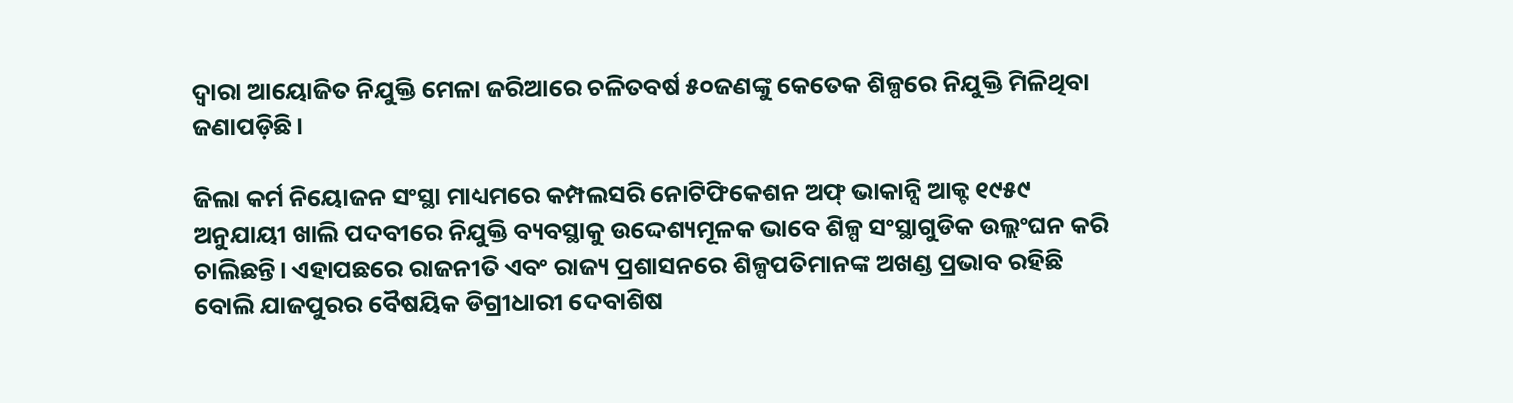ଦ୍ୱାରା ଆୟୋଜିତ ନିଯୁକ୍ତି ମେଳା ଜରିଆରେ ଚଳିତବର୍ଷ ୫୦ଜଣଙ୍କୁ କେତେକ ଶିଳ୍ପରେ ନିଯୁକ୍ତି ମିଳିଥିବା ଜଣାପଡ଼ିଛି।

ଜିଲା କର୍ମ ନିୟୋଜନ ସଂସ୍ଥା ମାଧ୍ୟମରେ କମ୍ପଲସରି ନୋଟିଫିକେଶନ ଅଫ୍‌ ଭାକାନ୍ସି ଆକ୍ଟ ୧୯୫୯ ଅନୁଯାୟୀ ଖାଲି ପଦବୀରେ ନିଯୁକ୍ତି ବ୍ୟବସ୍ଥାକୁ ଉଦ୍ଦେଶ୍ୟମୂଳକ ଭାବେ ଶିଳ୍ପ ସଂସ୍ଥାଗୁଡିକ ଉଲ୍ଲଂଘନ କରି ଚାଲିଛନ୍ତି। ଏହାପଛରେ ରାଜନୀତି ଏବଂ ରାଜ୍ୟ ପ୍ରଶାସନରେ ଶିଳ୍ପପତିମାନଙ୍କ ଅଖଣ୍ଡ ପ୍ରଭାବ ରହିଛି ବୋଲି ଯାଜପୁରର ବୈଷୟିକ ଡିଗ୍ରୀଧାରୀ ଦେବାଶିଷ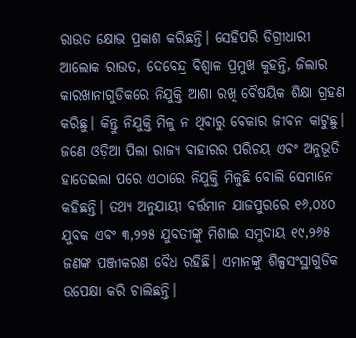ରାଉତ କ୍ଷୋଭ ପ୍ରକାଶ କରିଛନ୍ତି। ସେହିପରି ଡିଗ୍ରୀଧାରୀ ଆଲୋକ ରାଉତ, ଦେବେନ୍ଦ୍ର ବିଶ୍ୱାଳ ପ୍ରମୁଖ କୁହନ୍ତି, ଜିଲାର କାରଖାନାଗୁଡିକରେ ନିଯୁକ୍ତି ଆଶା ରଖି ବୈଷୟିକ ଶିକ୍ଷା ଗ୍ରହଣ କରିଛୁ। କିନ୍ତୁ ନିଯୁକ୍ତି ମିଳୁ ନ ଥିବାରୁ ବେକାର ଜୀବନ କାଟୁଛୁ। ଜଣେ ଓଡ଼ିଆ ପିଲା ରାଜ୍ୟ ବାହାରର ପରିଚୟ ଏବଂ ଅନୁଭୂତି ହାତେଇଲା ପରେ ଏଠାରେ ନିଯୁକ୍ତି ମିଳୁଛି ବୋଲି ସେମାନେ କହିଛନ୍ତି। ତଥ୍ୟ ଅନୁଯାୟୀ ବର୍ତ୍ତମାନ ଯାଜପୁରରେ ୧୬,୦୪୦ ଯୁବକ ଏବଂ ୩,୨୨୫ ଯୁବତୀଙ୍କୁ ମିଶାଇ ସମୁଦାୟ ୧୯,୨୬୫ ଜଣଙ୍କ ପଞ୍ଜୀକରଣ ବୈଧ ରହିଛି। ଏମାନଙ୍କୁ ଶିଳ୍ପସଂସ୍ଥାଗୁଡିକ ଉପେକ୍ଷା କରି ଚାଲିଛନ୍ତି।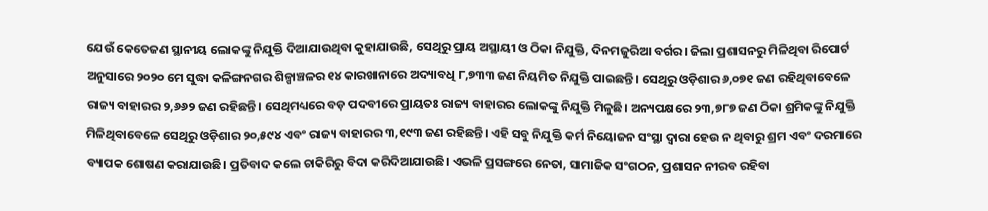ଯେଉଁ କେତେଜଣ ସ୍ଥାନୀୟ ଲୋକଙ୍କୁ ନିଯୁକ୍ତି ଦିଆଯାଉଥିବା କୁହାଯାଉଛି, ସେଥିରୁ ପ୍ରାୟ ଅସ୍ଥାୟୀ ଓ ଠିକା ନିଯୁକ୍ତି, ଦିନମଜୁରିଆ ବର୍ଗର। ଜିଲା ପ୍ରଶାସନରୁ ମିଳିଥିବା ରିପୋର୍ଟ ଅନୁସାରେ ୨୦୨୦ ମେ ସୁଦ୍ଧା କଳିଙ୍ଗନଗର ଶିଳ୍ପାଞ୍ଚଳର ୧୪ କାରଖାନାରେ ଅଦ୍ୟାବଧି ୮,୭୩୩ ଜଣ ନିୟମିତ ନିଯୁକ୍ତି ପାଇଛନ୍ତି। ସେଥିରୁ ଓଡ଼ିଶାର ୬,୦୭୧ ଜଣ ରହିଥିବାବେଳେ ରାଜ୍ୟ ବାହାରର ୨,୬୬୨ ଜଣ ରହିଛନ୍ତି। ସେଥିମଧ୍ୟରେ ବଡ଼ ପଦବୀରେ ପ୍ରାୟତଃ ରାଜ୍ୟ ବାହାରର ଲୋକଙ୍କୁ ନିଯୁକ୍ତି ମିଳୁଛି। ଅନ୍ୟପକ୍ଷରେ ୨୩,୭୮୭ ଜଣ ଠିକା ଶ୍ରମିକଙ୍କୁ ନିଯୁକ୍ତି ମିଳିଥିବାବେଳେ ସେଥିରୁ ଓଡ଼ିଶାର ୨୦,୫୯୪ ଏବଂ ରାଜ୍ୟ ବାହାରର ୩,୧୯୩ ଜଣ ରହିଛନ୍ତି। ଏହି ସବୁ ନିଯୁକ୍ତି କର୍ମ ନିୟୋଜନ ସଂସ୍ଥା ଦ୍ୱାରା ହେଉ ନ ଥିବାରୁ ଶ୍ରମ ଏବଂ ଦରମାରେ ବ୍ୟାପକ ଶୋଷଣ କରାଯାଉଛି। ପ୍ରତିବାଦ କଲେ ଚାକିରିରୁ ବିଦା କରିଦିଆଯାଉଛି। ଏଭଳି ପ୍ରସଙ୍ଗରେ ନେତା, ସାମାଜିକ ସଂଗଠନ, ପ୍ରଶାସନ ନୀରବ ରହିବା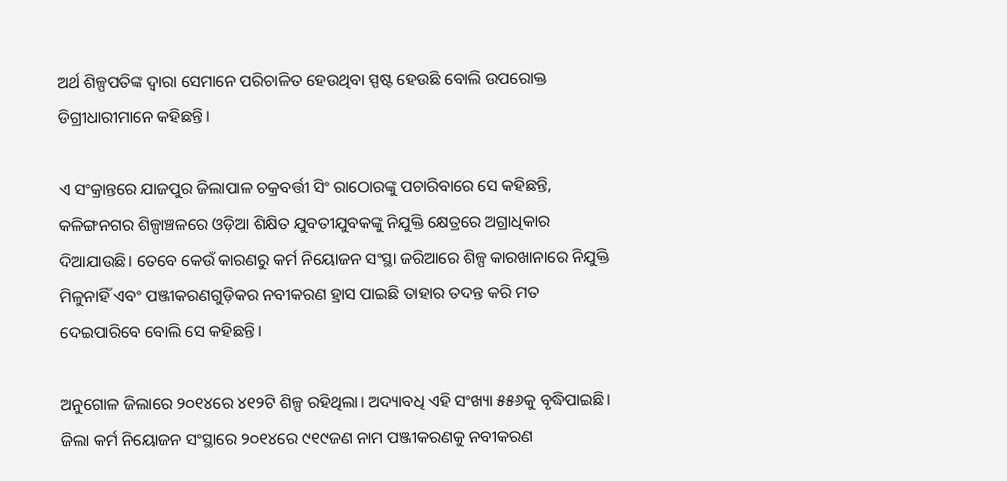ଅର୍ଥ ଶିଳ୍ପପତିଙ୍କ ଦ୍ୱାରା ସେମାନେ ପରିଚାଳିତ ହେଉଥିବା ସ୍ପଷ୍ଟ ହେଉଛି ବୋଲି ଉପରୋକ୍ତ ଡିଗ୍ରୀଧାରୀମାନେ କହିଛନ୍ତି।

ଏ ସଂକ୍ରାନ୍ତରେ ଯାଜପୁର ଜିଲାପାଳ ଚକ୍ରବର୍ତ୍ତୀ ସିଂ ରାଠୋରଙ୍କୁ ପଚାରିବାରେ ସେ କହିଛନ୍ତି, କଳିଙ୍ଗନଗର ଶିଳ୍ପାଞ୍ଚଳରେ ଓଡ଼ିଆ ଶିକ୍ଷିତ ଯୁବତୀଯୁବକଙ୍କୁ ନିଯୁକ୍ତି କ୍ଷେତ୍ରରେ ଅଗ୍ରାଧିକାର ଦିଆଯାଉଛି। ତେବେ କେଉଁ କାରଣରୁ କର୍ମ ନିୟୋଜନ ସଂସ୍ଥା ଜରିଆରେ ଶିଳ୍ପ କାରଖାନାରେ ନିଯୁକ୍ତି ମିଳୁନାହିଁ ଏବଂ ପଞ୍ଜୀକରଣଗୁଡ଼ିକର ନବୀକରଣ ହ୍ରାସ ପାଇଛି ତାହାର ତଦନ୍ତ କରି ମତ ଦେଇପାରିବେ ବୋଲି ସେ କହିଛନ୍ତି।

ଅନୁଗୋଳ ଜିଲାରେ ୨୦୧୪ରେ ୪୧୨ଟି ଶିଳ୍ପ ରହିଥିଲା। ଅଦ୍ୟାବଧି ଏହି ସଂଖ୍ୟା ୫୫୬କୁ ବୃଦ୍ଧିପାଇଛି। ଜିଲା କର୍ମ ନିୟୋଜନ ସଂସ୍ଥାରେ ୨୦୧୪ରେ ୯୧୯ଜଣ ନାମ ପଞ୍ଜୀକରଣକୁ ନବୀକରଣ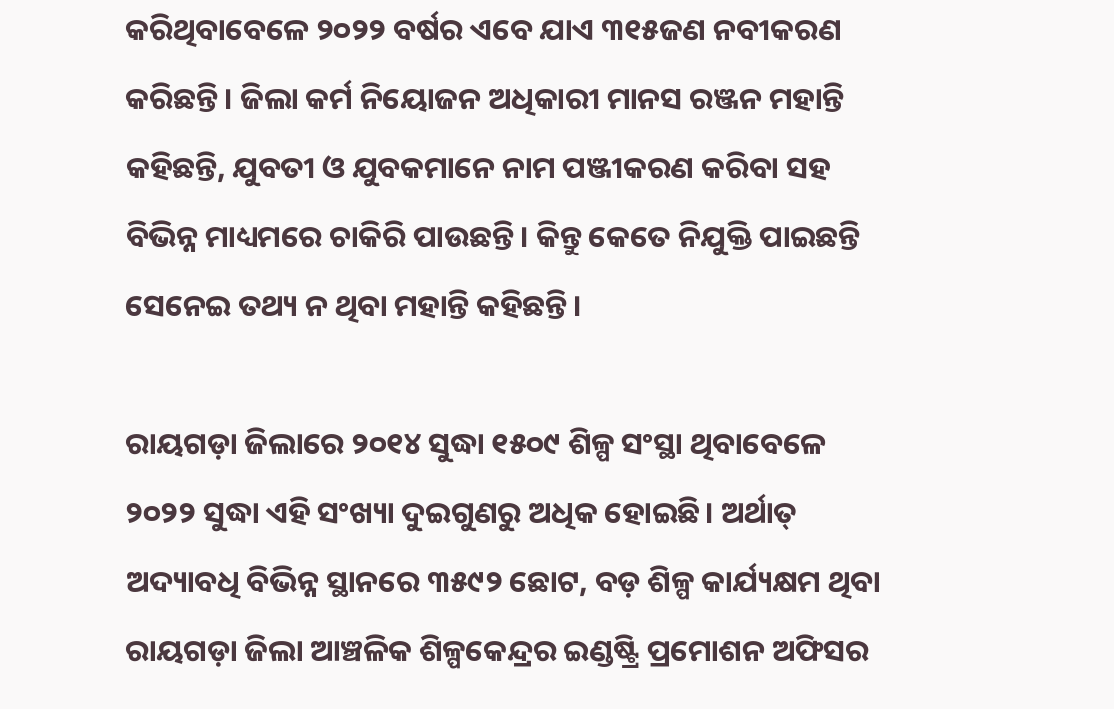କରିଥିବାବେଳେ ୨୦୨୨ ବର୍ଷର ଏବେ ଯାଏ ୩୧୫ଜଣ ନବୀକରଣ କରିଛନ୍ତି। ଜିଲା କର୍ମ ନିୟୋଜନ ଅଧିକାରୀ ମାନସ ରଞ୍ଜନ ମହାନ୍ତି କହିଛନ୍ତି, ଯୁବତୀ ଓ ଯୁବକମାନେ ନାମ ପଞ୍ଜୀକରଣ କରିବା ସହ ବିଭିନ୍ନ ମାଧ୍ୟମରେ ଚାକିରି ପାଉଛନ୍ତି। କିନ୍ତୁ କେତେ ନିଯୁକ୍ତି ପାଇଛନ୍ତି ସେନେଇ ତଥ୍ୟ ନ ଥିବା ମହାନ୍ତି କହିଛନ୍ତି।

ରାୟଗଡ଼ା ଜିଲାରେ ୨୦୧୪ ସୁଦ୍ଧା ୧୫୦୯ ଶିଳ୍ପ ସଂସ୍ଥା ଥିବାବେଳେ ୨୦୨୨ ସୁଦ୍ଧା ଏହି ସଂଖ୍ୟା ଦୁଇଗୁଣରୁ ଅଧିକ ହୋଇଛି। ଅର୍ଥାତ୍‌ ଅଦ୍ୟାବଧି ବିଭିନ୍ନ ସ୍ଥାନରେ ୩୫୯୨ ଛୋଟ, ବଡ଼ ଶିଳ୍ପ କାର୍ଯ୍ୟକ୍ଷମ ଥିବା ରାୟଗଡ଼ା ଜିଲା ଆଞ୍ଚଳିକ ଶିଳ୍ପକେନ୍ଦ୍ରର ଇଣ୍ଡଷ୍ଟ୍ରି ପ୍ରମୋଶନ ଅଫିସର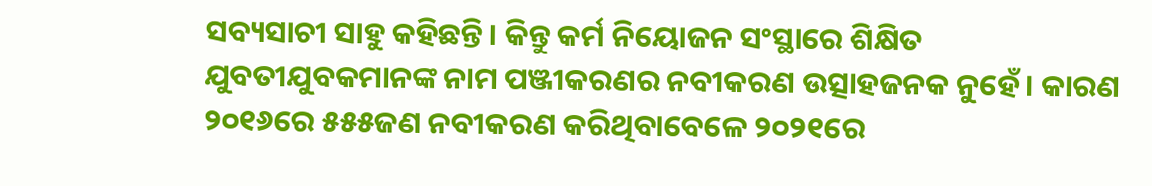ସବ୍ୟସାଚୀ ସାହୁ କହିଛନ୍ତି। କିନ୍ତୁ କର୍ମ ନିୟୋଜନ ସଂସ୍ଥାରେ ଶିକ୍ଷିତ ଯୁବତୀଯୁବକମାନଙ୍କ ନାମ ପଞ୍ଜୀକରଣର ନବୀକରଣ ଉତ୍ସାହଜନକ ନୁହେଁ। କାରଣ ୨୦୧୬ରେ ୫୫୫ଜଣ ନବୀକରଣ କରିଥିବାବେଳେ ୨୦୨୧ରେ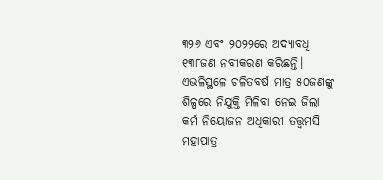୩୨୬ ଏବଂ ୨୦୨୨ରେ ଅଦ୍ୟାବଧି ୧୩୮ଜଣ ନବୀକରଣ କରିଛନ୍ତି। ଏଭଳିସ୍ଥଳେ ଚଳିତବର୍ଷ ମାତ୍ର ୫୦ଜଣଙ୍କୁ ଶିଳ୍ପରେ ନିଯୁକ୍ତି ମିଳିବା ନେଇ ଜିଲା କର୍ମ ନିୟୋଜନ ଅଧିକାରୀ ତତ୍ତ୍ୱମସି ମହାପାତ୍ର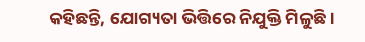କହିଛନ୍ତି, ଯୋଗ୍ୟତା ଭିତ୍ତିରେ ନିଯୁକ୍ତି ମିଳୁଛି।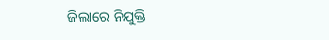ଜିଲାରେ ନିଯୁକ୍ତି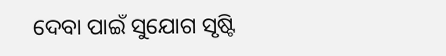ଦେବା ପାଇଁ ସୁଯୋଗ ସୃଷ୍ଟି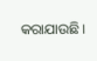କରାଯାଉଛି।